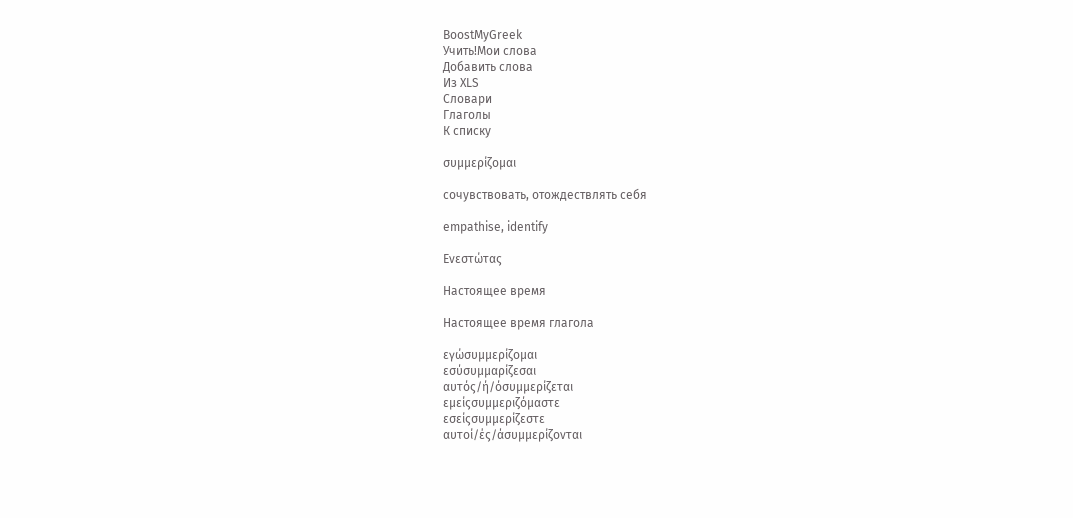BoostMyGreek
Учить!Мои слова
Добавить слова
Из XLS
Словари
Глаголы
К списку

συμμερίζομαι

сочувствовать, отождествлять себя

empathise, identify

Ενεστώτας

Настоящее время

Настоящее время глагола

εγώσυμμερίζομαι
εσύσυμμαρίζεσαι
αυτός/ή/όσυμμερίζεται
εμείςσυμμεριζόμαστε
εσείςσυμμερίζεστε
αυτοί/ές/άσυμμερίζονται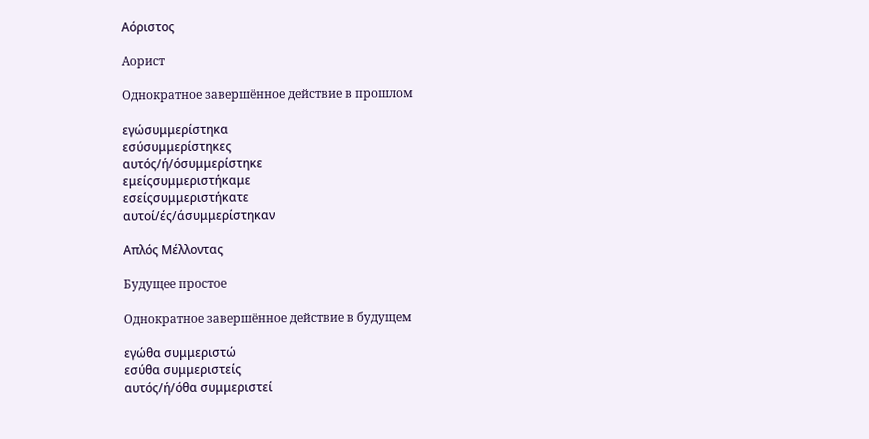Αόριστος

Аорист

Однократное завершённое действие в прошлом

εγώσυμμερίστηκα
εσύσυμμερίστηκες
αυτός/ή/όσυμμερίστηκε
εμείςσυμμεριστήκαμε
εσείςσυμμεριστήκατε
αυτοί/ές/άσυμμερίστηκαν

Απλός Μέλλοντας

Будущее простое

Однократное завершённое действие в будущем

εγώθα συμμεριστώ
εσύθα συμμεριστείς
αυτός/ή/όθα συμμεριστεί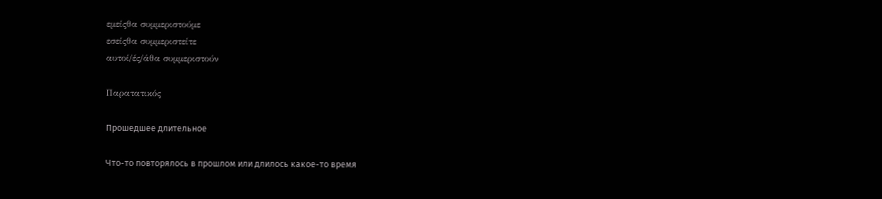εμείςθα συμμεριστούμε
εσείςθα συμμεριστείτε
αυτοί/ές/άθα συμμεριστούν

Παρατατικός

Прошедшее длительное

Что-то повторялось в прошлом или длилось какое-то время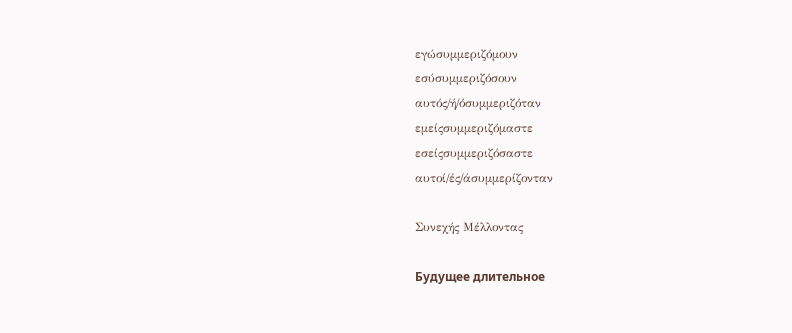εγώσυμμεριζόμουν
εσύσυμμεριζόσουν
αυτός/ή/όσυμμεριζόταν
εμείςσυμμεριζόμαστε
εσείςσυμμεριζόσαστε
αυτοί/ές/άσυμμερίζονταν

Συνεχής Μέλλοντας

Будущее длительное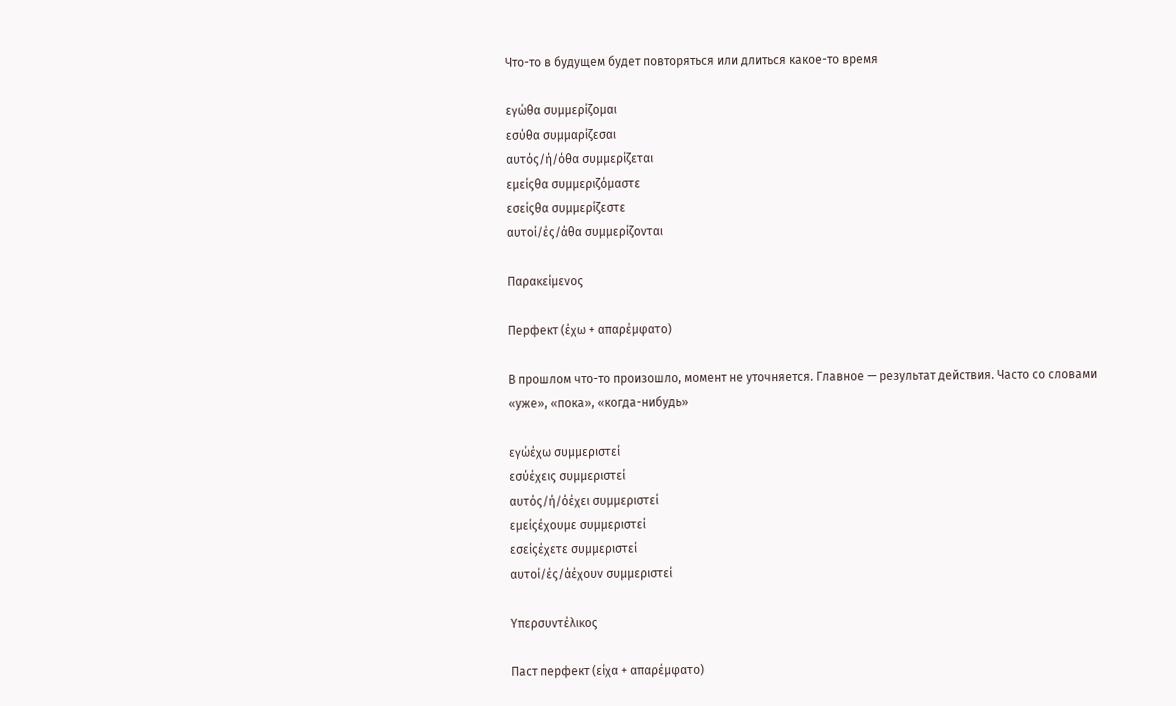Что-то в будущем будет повторяться или длиться какое-то время

εγώθα συμμερίζομαι
εσύθα συμμαρίζεσαι
αυτός/ή/όθα συμμερίζεται
εμείςθα συμμεριζόμαστε
εσείςθα συμμερίζεστε
αυτοί/ές/άθα συμμερίζονται

Παρακείμενος

Перфект (έχω + απαρέμφατο)

В прошлом что-то произошло, момент не уточняется. Главное — результат действия. Часто со словами «уже», «пока», «когда-нибудь»

εγώέχω συμμεριστεί
εσύέχεις συμμεριστεί
αυτός/ή/όέχει συμμεριστεί
εμείςέχουμε συμμεριστεί
εσείςέχετε συμμεριστεί
αυτοί/ές/άέχουν συμμεριστεί

Υπερσυντέλικος

Паст перфект (είχα + απαρέμφατο)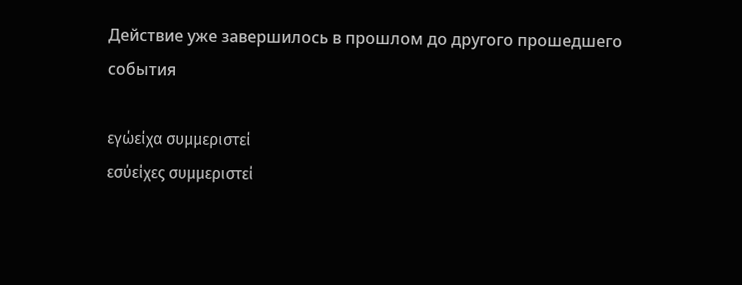Действие уже завершилось в прошлом до другого прошедшего события

εγώείχα συμμεριστεί
εσύείχες συμμεριστεί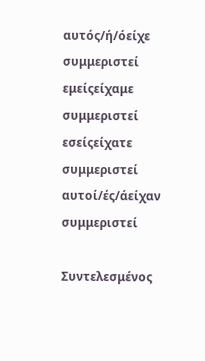αυτός/ή/όείχε συμμεριστεί
εμείςείχαμε συμμεριστεί
εσείςείχατε συμμεριστεί
αυτοί/ές/άείχαν συμμεριστεί

Συντελεσμένος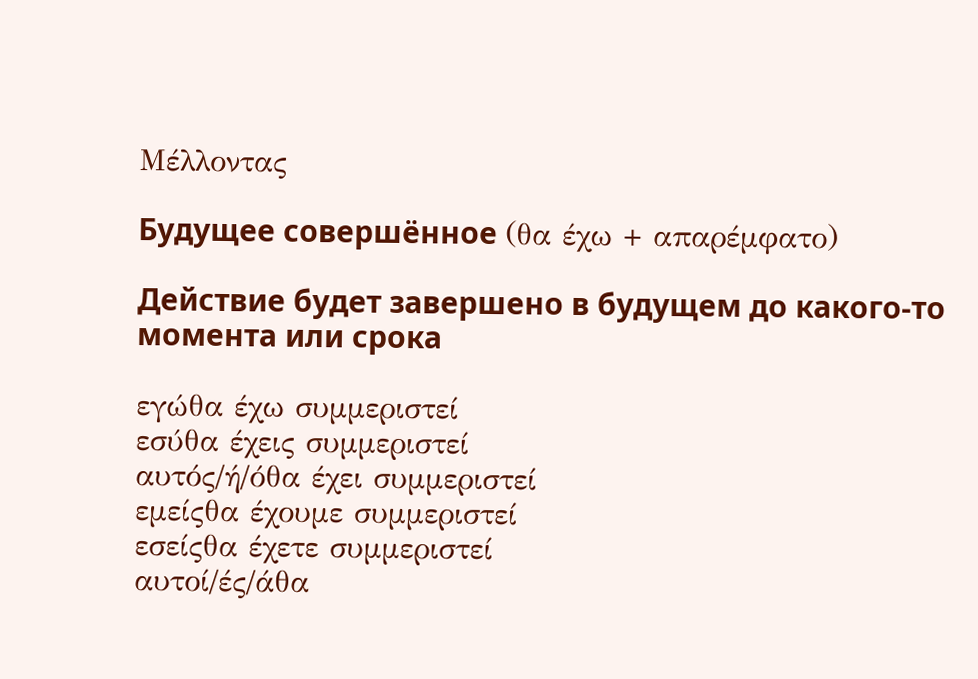Μέλλοντας

Будущее совершённое (θα έχω + απαρέμφατο)

Действие будет завершено в будущем до какого-то момента или срока

εγώθα έχω συμμεριστεί
εσύθα έχεις συμμεριστεί
αυτός/ή/όθα έχει συμμεριστεί
εμείςθα έχουμε συμμεριστεί
εσείςθα έχετε συμμεριστεί
αυτοί/ές/άθα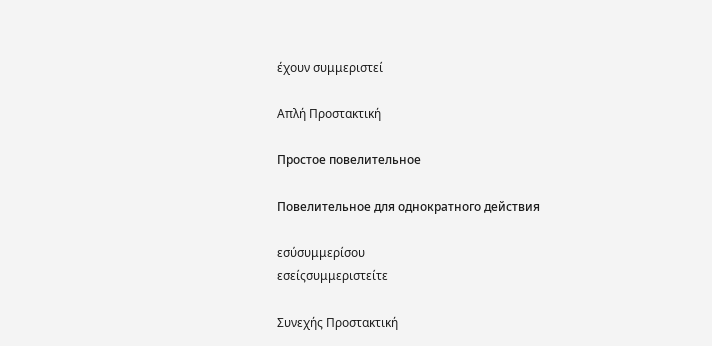έχουν συμμεριστεί

Απλή Προστακτική

Простое повелительное

Повелительное для однократного действия

εσύσυμμερίσου
εσείςσυμμεριστείτε

Συνεχής Προστακτική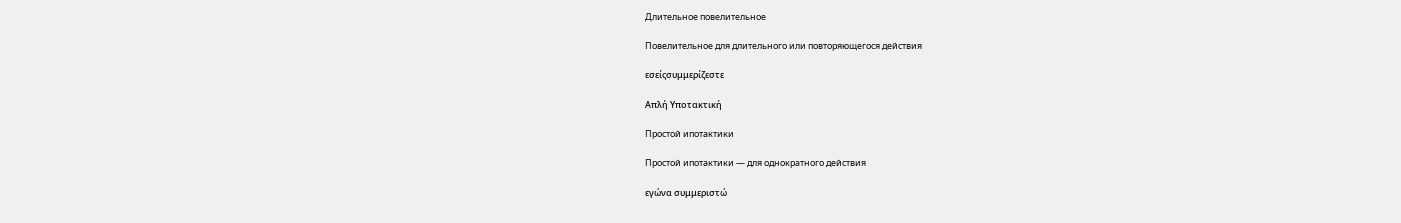Длительное повелительное

Повелительное для длительного или повторяющегося действия

εσείςσυμμερίζεστε

Απλή Υποτακτική

Простой ипотактики

Простой ипотактики — для однократного действия

εγώνα συμμεριστώ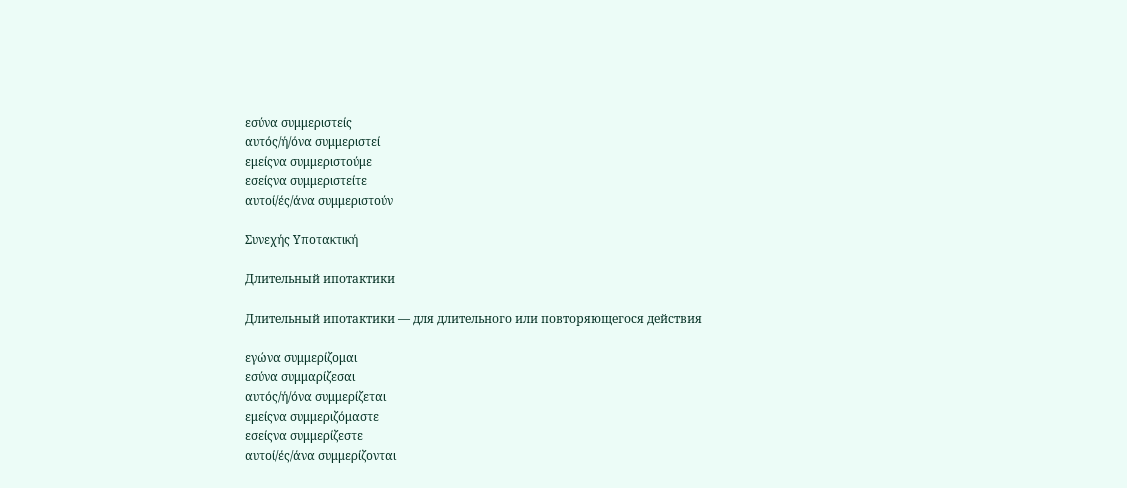εσύνα συμμεριστείς
αυτός/ή/όνα συμμεριστεί
εμείςνα συμμεριστούμε
εσείςνα συμμεριστείτε
αυτοί/ές/άνα συμμεριστούν

Συνεχής Υποτακτική

Длительный ипотактики

Длительный ипотактики — для длительного или повторяющегося действия

εγώνα συμμερίζομαι
εσύνα συμμαρίζεσαι
αυτός/ή/όνα συμμερίζεται
εμείςνα συμμεριζόμαστε
εσείςνα συμμερίζεστε
αυτοί/ές/άνα συμμερίζονται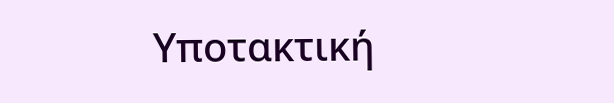Υποτακτική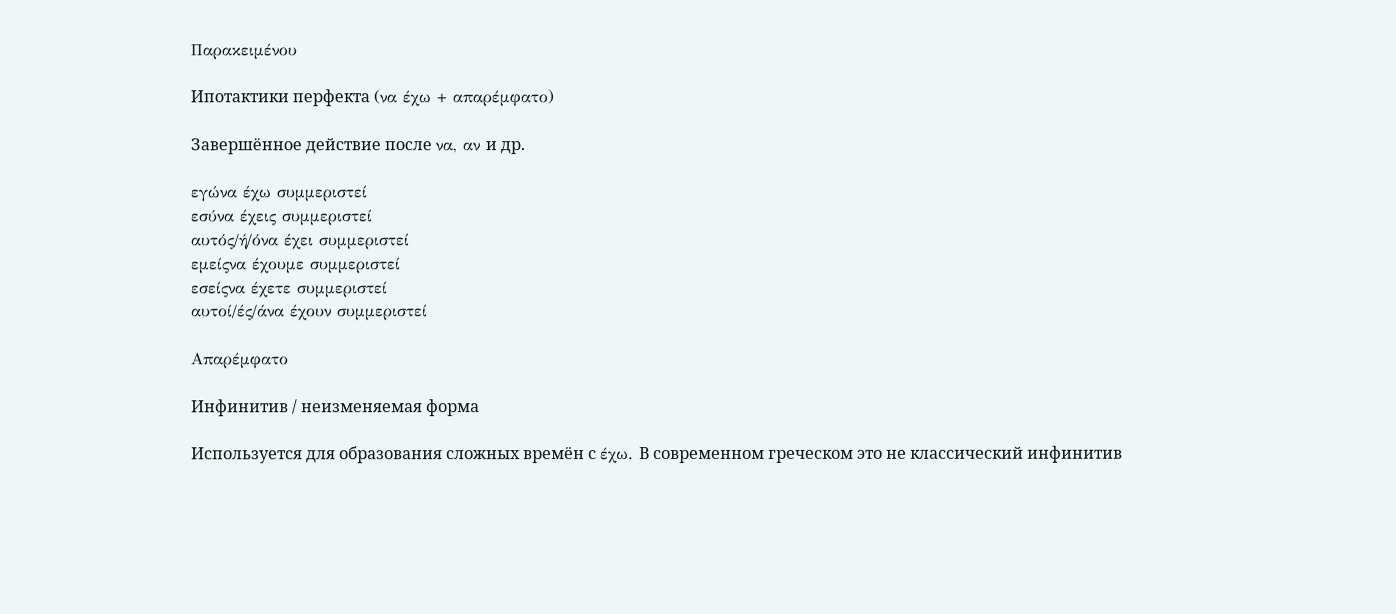Παρακειμένου

Ипотактики перфекта (να έχω + απαρέμφατο)

Завершённое действие после να, αν и др.

εγώνα έχω συμμεριστεί
εσύνα έχεις συμμεριστεί
αυτός/ή/όνα έχει συμμεριστεί
εμείςνα έχουμε συμμεριστεί
εσείςνα έχετε συμμεριστεί
αυτοί/ές/άνα έχουν συμμεριστεί

Απαρέμφατο

Инфинитив / неизменяемая форма

Используется для образования сложных времён с έχω. В современном греческом это не классический инфинитив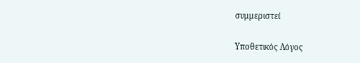συμμεριστεί

Υποθετικός Λόγος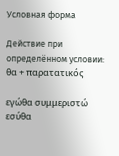Условная форма

Действие при определённом условии: θα + παρατατικός

εγώθα συμμεριστώ
εσύθα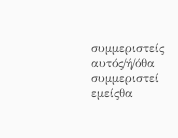συμμεριστείς
αυτός/ή/όθα συμμεριστεί
εμείςθα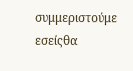συμμεριστούμε
εσείςθα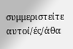συμμεριστείτε
αυτοί/ές/άθα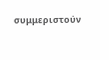συμμεριστούν